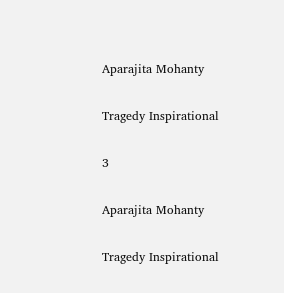Aparajita Mohanty

Tragedy Inspirational

3

Aparajita Mohanty

Tragedy Inspirational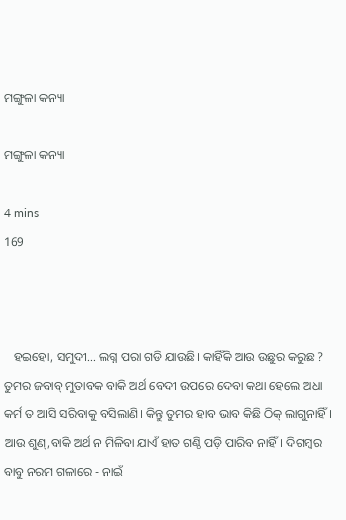ମଙ୍ଗୁଳା କନ୍ୟା

ମଙ୍ଗୁଳା କନ୍ୟା

4 mins
169



   ହଇହୋ, ସମୁଦୀ... ଲଗ୍ନ ପରା ଗଡି ଯାଉଛି‌। କାହିଁକି ଆଉ ଉଛୁର କରୁଛ ? ତୁମର ଜବାବ୍ ମୁତାବକ ବାକି ଅର୍ଥ ବେଦୀ ଉପରେ ଦେବା କଥା ହେଲେ ଅଧା କର୍ମ ତ ଆସି ସରିବାକୁ ବସିଲାଣି। କିନ୍ତୁ ତୁମର ହାବ ଭାବ କିଛି ଠିକ୍ ଲାଗୁନାହିଁ। ଆଉ ଶୁଣ୍,ବାକି ଅର୍ଥ ନ ମିଳିବା ଯାଏଁ ହାତ ଗଣ୍ଠି ପଡ଼ି ପାରିବ ନାହିଁ। ଦିଗମ୍ବର ବାବୁ ନରମ ଗଳାରେ - ନାଇଁ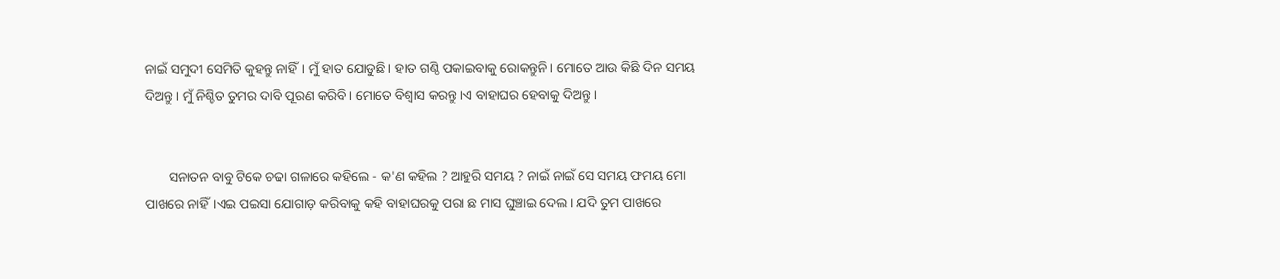ନାଇଁ ସମୁଦୀ ସେମିତି କୁହନ୍ତୁ ନାହିଁ। ମୁଁ ହାତ ଯୋଡୁଛି। ହାତ ଗଣ୍ଠି ପକାଇବାକୁ ରୋକନ୍ତୁନି। ମୋତେ ଆଉ କିଛି ଦିନ ସମୟ ଦିଅନ୍ତୁ। ମୁଁ ନିଶ୍ଚିତ ତୁମର ଦାବି ପୂରଣ କରିବି। ମୋତେ ବିଶ୍ୱାସ କରନ୍ତୁ।ଏ ବାହାଘର ହେବାକୁ ଦିଅନ୍ତୁ।


       ସନାତନ ବାବୁ ଟିକେ ଚଢା ଗଳାରେ କହିଲେ - କ'ଣ କହିଲ ? ଆହୁରି ସମୟ ? ନାଇଁ ନାଇଁ ସେ ସମୟ ଫମୟ ମୋ ପାଖରେ ନାହିଁ।ଏଇ ପଇସା ଯୋଗାଡ଼ କରିବାକୁ କହି ବାହାଘରକୁ ପରା ଛ ମାସ ଘୁଞ୍ଚାଇ ଦେଲ। ଯଦି ତୁମ ପାଖରେ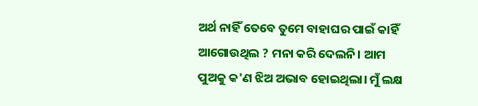ଅର୍ଥ ନାହିଁ ତେବେ ତୁମେ ବାହାଘର ପାଇଁ କାହିଁ ଆଗୋଉଥିଲ ? ମନା କରି ଦେଲନି। ଆମ ପୁଅକୁ କ'ଣ ଝିଅ ଅଭାବ ହୋଇଥିଲା। ମୁଁ ଲକ୍ଷ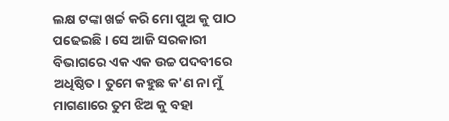ଲକ୍ଷ ଟଙ୍କା ଖର୍ଚ୍ଚ କରି ମୋ ପୁଅ କୁ ପାଠ ପଢେଇଛି। ସେ ଆଜି ସରକାରୀ ବିଭାଗରେ ଏକ ଏକ ଉଚ୍ଚ ପଦବୀରେ ଅଧିଷ୍ଠିତ। ତୁମେ କହୁଛ କ'ଣ ନା ମୁଁ ମାଗଣାରେ ତୁମ ଝିଅ କୁ ବହା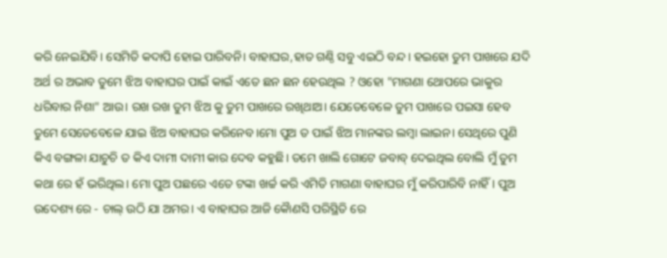କରି ନେଇଯିବି। ସେମିତି କଦାପି ହୋଇ ପାରିବନି। ବାହାଘର,ହାତ ଗଣ୍ଠି ସବୁ ଏଇଠି ବନ୍ଦ। ହଇହୋ ତୁମ ପାଖରେ ଯଦି ଅର୍ଥ ର ଅଭାବ ତୁମେ ଝିଅ ବାହାଘର ପାଇଁ କାଇଁ ଏତେ ଛନ ଛନ ହେଉଥିଲ ? ଓହୋ "ମାଗଣା ଥୋପରେ ଭାକୁର ଧରିବାର ନିଶା" ଆଉ। ରଖ ରଖ ତୁମ ଝିଅ କୁ ତୁମ ପାଖରେ ରଖିଥାଅ। ଯେତେବେଳେ ତୁମ ପାଖରେ ପଇସା ହେବ ତୁମେ ସେତେବେଳେ ଯାଇ ଝିଅ ବାହାଘର କରିନେବ।ମୋ ପୁଅ ତ ପାଇଁ ଝିଅ ମାନଙ୍କର ଲମ୍ବା ଲାଇନ। ସେଥିରେ ପୁଣି କିଏ ବଙ୍ଗଳା ଯାଚୁଚି ତ କିଏ ଦାମୀ ଦାମୀ କାର ଦେବ କହୁଛି। ତମେ ଖାଲି ଗୋଟେ ଜବାବ୍ ଦେଇଥିଲ ବୋଲି ମୁଁ ତୁମ କଥା ରେ ହଁ ଭରିଥିଲ। ମୋ ପୁଅ ପଛରେ ଏତେ ଟଙ୍କା ଖର୍ଚ୍ଚ କରି ଏମିତି ମାଗଣା ବାହାଘର ମୁଁ କରିପାରିବି ନାହିଁ। ପୁଅ ଉଦେଶ୍ୟ ରେ - ଚାଲ୍ ଉଠି ଯା ଅମର। ଏ ବାହାଘର ଆଜି କୈାଣସି ପରିସ୍ଥିତି ରେ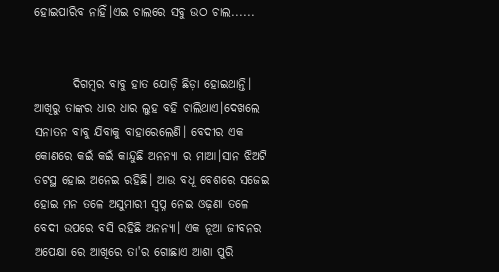ହୋଇପାରିବ ନାହିଁ।ଏଇ ଚାଲରେ ସବୁ ଉଠ ଚାଲ......


        ଦିଗମ୍ବର ବାବୁ ହାତ ଯୋଡ଼ି ଛିଡ଼ା ହୋଇଥାନ୍ତି। ଆଖିରୁ ତାଙ୍କର ଧାର ଧାର ଲୁହ ବହି ଚାଲିଥାଏ।ଦେଖଲେ ସନାତନ ବାବୁ ଯିବାକୁ ବାହାରେଲେଣି। ବେଦୀର ଏକ କୋଣରେ କଇଁ କଇଁ କାନ୍ଦୁଛି ଅନନ୍ୟା ର ମାଆ।ସାନ ଝିଅଟି ତଟସ୍ଥ ହୋଇ ଅନେଇ ରହିଛି। ଆଉ ବଧୂ ବେଶରେ ସଜେଇ ହୋଇ ମନ ତଳେ ଅସୁମାରୀ ସ୍ବପ୍ନ ନେଇ ଓଢ଼ଣା ତଳେ ବେଦୀ ଉପରେ ବସି ରହିଛି ଅନନ୍ୟା। ଏକ ନୂଆ ଜୀବନର ଅପେକ୍ଷା ରେ ଆଖିରେ ତା'ର ଗୋଛାଏ ଆଶା ପୁରି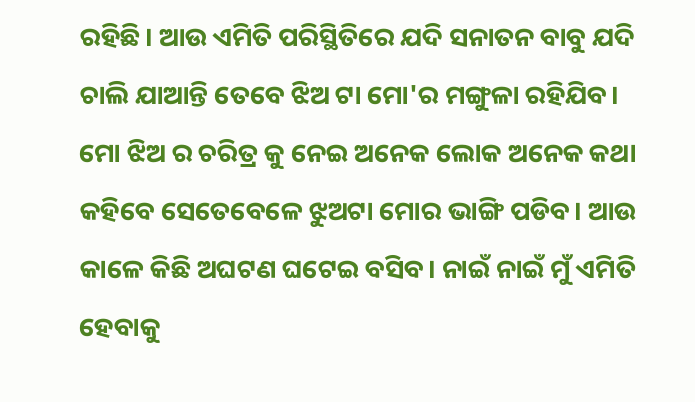ରହିଛି। ଆଉ ଏମିତି ପରିସ୍ଥିତିରେ ଯଦି ସନାତନ ବାବୁ ଯଦି ଚାଲି ଯାଆନ୍ତି ତେବେ ଝିଅ ଟା ମୋ'ର ମଙ୍ଗୁଳା ରହିଯିବ। ମୋ ଝିଅ ର ଚରିତ୍ର କୁ ନେଇ ଅନେକ ଲୋକ ଅନେକ କଥା କହିବେ ସେତେବେଳେ ଝୁଅଟା ମୋର ଭାଙ୍ଗି ପଡିବ। ଆଉ କାଳେ କିଛି ଅଘଟଣ ଘଟେଇ ବସିବ। ନାଇଁ ନାଇଁ ମୁଁ ଏମିତି ହେବାକୁ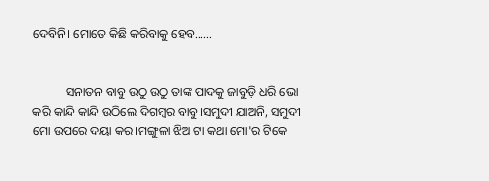ଦେବିନି। ମୋତେ କିଛି କରିବାକୁ ହେବ......


           ସନାତନ ବାବୁ ଉଠୁ ଉଠୁ ତାଙ୍କ ପାଦକୁ ଜାବୁଡ଼ି ଧରି ଭୋ କରି କାନ୍ଦି କାନ୍ଦି ଉଠିଲେ ଦିଗମ୍ବର ବାବୁ।ସମୁଦୀ ଯାଅନି, ସମୁଦୀ ମୋ ଉପରେ ଦୟା କର।ମଙ୍ଗୁଳା ଝିଅ ଟା କଥା ମୋ'ର ଟିକେ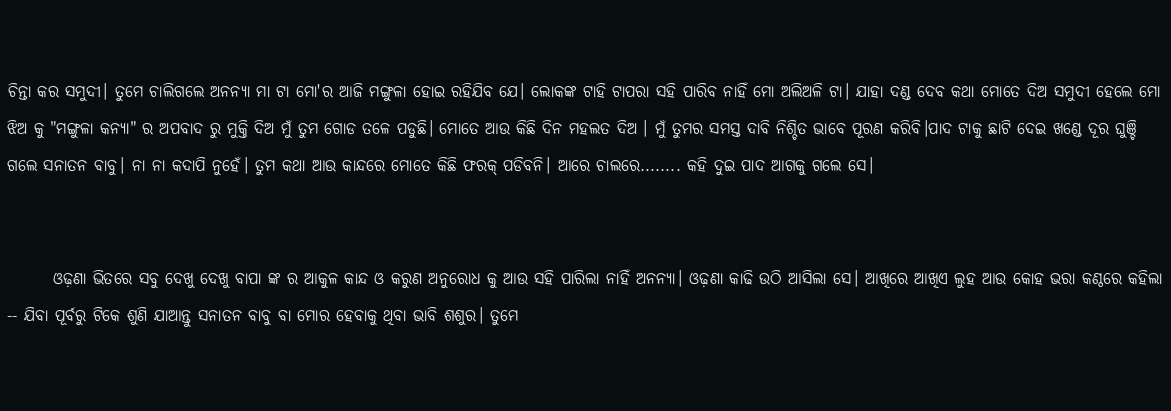ଚିନ୍ତା କର ସମୁଦୀ। ତୁମେ ଚାଲିଗଲେ ଅନନ୍ୟା ମା ଟା ମୋ'ର ଆଜି ମଙ୍ଗୁଳା ହୋଇ ରହିଯିବ ଯେ। ଲୋକଙ୍କ ଟାହି ଟାପରା ସହି ପାରିବ ନାହିଁ ମୋ ଅଲିଅଳି ଟା। ଯାହା ଦଣ୍ଡ ଦେବ କଥା ମୋତେ ଦିଅ ସମୁଦୀ ହେଲେ ମୋ ଝିଅ କୁ "ମଙ୍ଗୁଳା କନ୍ୟା" ର ଅପବାଦ ରୁ ମୁକ୍ତି ଦିଅ ମୁଁ ତୁମ ଗୋଡ ତଳେ ପଡୁଛି। ମୋତେ ଆଉ କିଛି ଦିନ ମହଲତ ଦିଅ । ମୁଁ ତୁମର ସମସ୍ତ ଦାବି ନିଶ୍ଚିତ ଭାବେ ପୂରଣ କରିବି।ପାଦ ଟାକୁ ଛାଟି ଦେଇ ଖଣ୍ଡେ ଦୂର ଘୁଞ୍ଚି ଗଲେ ସନାତନ ବାବୁ। ନା ନା କଦାପି ନୁହେଁ। ତୁମ କଥା ଆଉ କାନ୍ଦରେ ମୋତେ କିଛି ଫରକ୍ ପଡିବନି। ଆରେ ଚାଲରେ........ କହି ଦୁଇ ପାଦ ଆଗକୁ ଗଲେ ସେ।


       ଓଢ଼ଣା ଭିତରେ ସବୁ ଦେଖୁ ଦେଖୁ ବାପା ଙ୍କ ର ଆକୁଳ କାନ୍ଦ ଓ କରୁଣ ଅନୁରୋଧ କୁ ଆଉ ସହି ପାରିଲା ନାହିଁ ଅନନ୍ୟା। ଓଢ଼ଣା କାଢି ଉଠି ଆସିଲା ସେ। ଆଖିରେ ଆଖିଏ ଲୁହ ଆଉ କୋହ ଭରା କଣ୍ଠରେ କହିଲା -- ଯିବା ପୂର୍ବରୁ ଟିକେ ଶୁଣି ଯାଆନ୍ତୁ ସନାତନ ବାବୁ ବା ମୋର ହେବାକୁ ଥିବା ଭାବି ଶଶୁର। ତୁମେ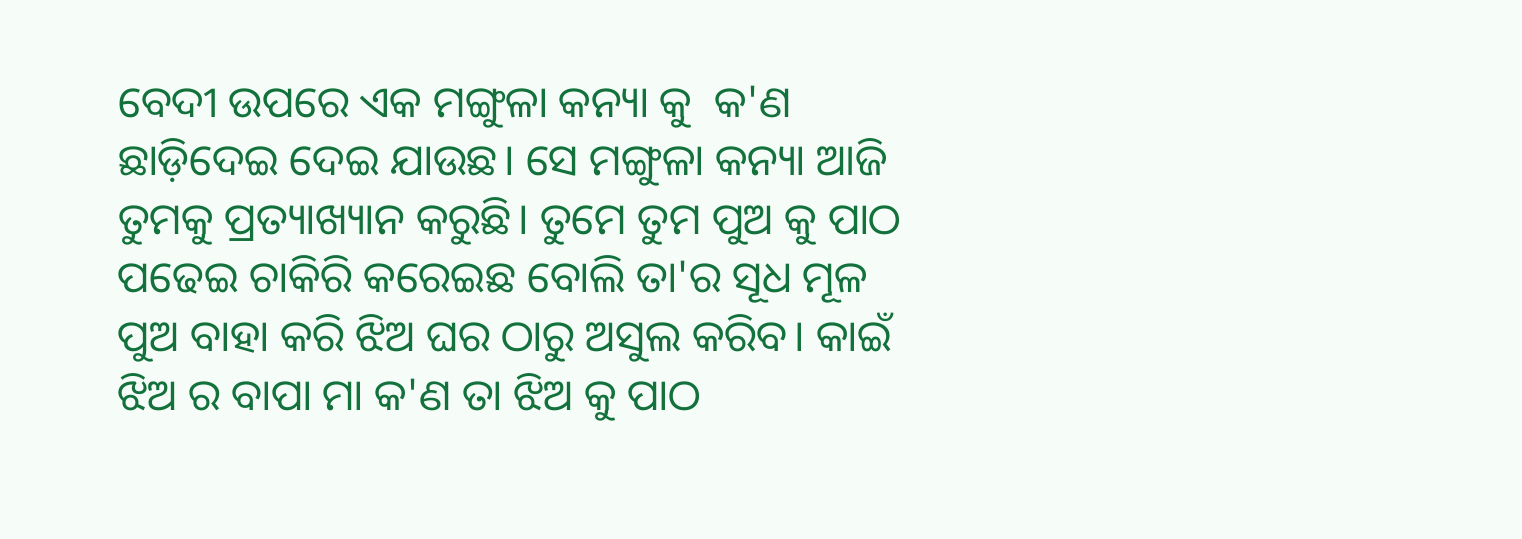ବେଦୀ ଉପରେ ଏକ ମଙ୍ଗୁଳା କନ୍ୟା କୁ  କ'ଣ ଛାଡ଼ିଦେଇ ଦେଇ ଯାଉଛ। ସେ ମଙ୍ଗୁଳା କନ୍ୟା ଆଜି ତୁମକୁ ପ୍ରତ୍ୟାଖ୍ୟାନ କରୁଛି। ତୁମେ ତୁମ ପୁଅ କୁ ପାଠ ପଢେଇ ଚାକିରି କରେଇଛ ବୋଲି ତା'ର ସୂଧ ମୂଳ ପୁଅ ବାହା କରି ଝିଅ ଘର ଠାରୁ ଅସୁଲ କରିବ। କାଇଁ ଝିଅ ର ବାପା ମା କ'ଣ ତା ଝିଅ କୁ ପାଠ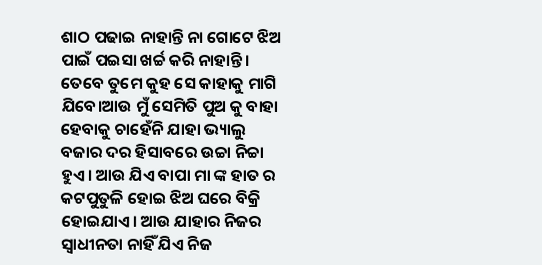ଶାଠ ପଢାଇ ନାହାନ୍ତି ନା ଗୋଟେ ଝିଅ ପାଇଁ ପଇସା ଖର୍ଚ୍ଚ କରି ନାହାନ୍ତି। ତେବେ ତୁମେ କୁହ ସେ କାହାକୁ ମାଗି ଯିବେ।ଆଉ ମୁଁ ସେମିତି ପୁଅ କୁ ବାହା ହେବାକୁ ଚାହେଁନି ଯାହା ଭ୍ୟାଲୁ ବଜାର ଦର ହିସାବରେ ଉଚ୍ଚା ନିଚ୍ଚା ହୁଏ। ଆଉ ଯିଏ ବାପା ମା ଙ୍କ ହାତ ର କଟପୁତୁଳି ହୋଇ ଝିଅ ଘରେ ବିକ୍ରି ହୋଇଯାଏ। ଆଉ ଯାହାର ନିଜର ସ୍ୱାଧୀନତା ନାହିଁ ଯିଏ ନିଜ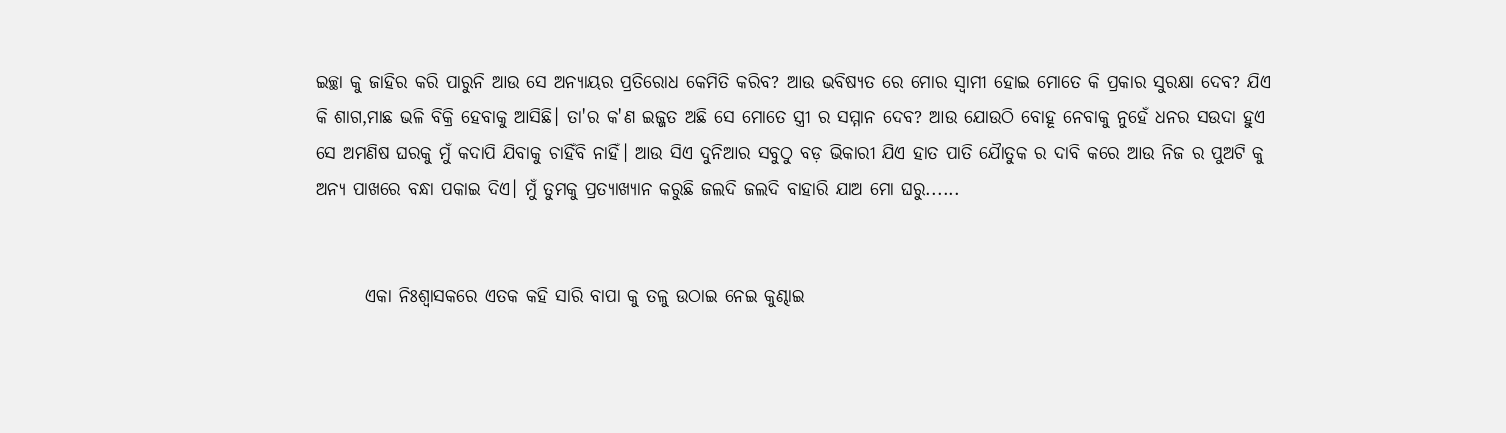ଇଚ୍ଛା କୁ ଜାହିର କରି ପାରୁନି ଆଉ ସେ ଅନ୍ୟାୟର ପ୍ରତିରୋଧ କେମିତି କରିବ? ଆଉ ଭବିଷ୍ୟତ ରେ ମୋର ସ୍ୱାମୀ ହୋଇ ମୋତେ କି ପ୍ରକାର ସୁରକ୍ଷା ଦେବ? ଯିଏ କି ଶାଗ,ମାଛ ଭଳି ବିକ୍ରି ହେବାକୁ ଆସିଛି। ତା'ର କ'ଣ ଇଜ୍ଜତ ଅଛି ସେ ମୋତେ ସ୍ତ୍ରୀ ର ସମ୍ମାନ ଦେବ? ଆଉ ଯୋଉଠି ବୋହୂ ନେବାକୁ ନୁହେଁ ଧନର ସଉଦା ହୁଏ ସେ ଅମଣିଷ ଘରକୁ ମୁଁ କଦାପି ଯିବାକୁ ଚାହିଁବି ନାହିଁ। ଆଉ ସିଏ ଦୁନିଆର ସବୁଠୁ ବଡ଼ ଭିକାରୀ ଯିଏ ହାତ ପାତି ଯୈାତୁକ ର ଦାବି କରେ ଆଉ ନିଜ ର ପୁଅଟି କୁ ଅନ୍ୟ ପାଖରେ ବନ୍ଧା ପକାଇ ଦିଏ। ମୁଁ ତୁମକୁ ପ୍ରତ୍ୟାଖ୍ୟାନ କରୁଛି ଜଲଦି ଜଲଦି ବାହାରି ଯାଅ ମୋ ଘରୁ......


       ଏକା ନିଃଶ୍ୱାସକରେ ଏତକ କହି ସାରି ବାପା କୁ ତଳୁ ଉଠାଇ ନେଇ କୁଣ୍ଢାଇ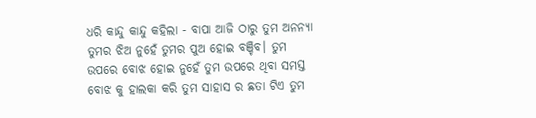ଧରି କାନ୍ଦୁ କାନ୍ଦୁ କହିଲା - ବାପା ଆଜି ଠାରୁ ତୁମ ଅନନ୍ୟା ତୁମର ଝିଅ ନୁହେଁ ତୁମର ପୁଅ ହୋଇ ବଞ୍ଚିବ। ତୁମ ଉପରେ ବୋଝ ହୋଇ ନୁହେଁ ତୁମ ଉପରେ ଥିବା ସମସ୍ତ ବୋଝ କୁ ହାଲକା କରି ତୁମ ସାହାସ ର ଛତା ଟିଏ ତୁମ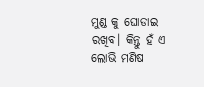ମୁଣ୍ଡ କୁ ଘୋଡାଇ ରଖିବ। କିନ୍ତୁ ହଁ ଏ ଲୋଭି ମଣିଷ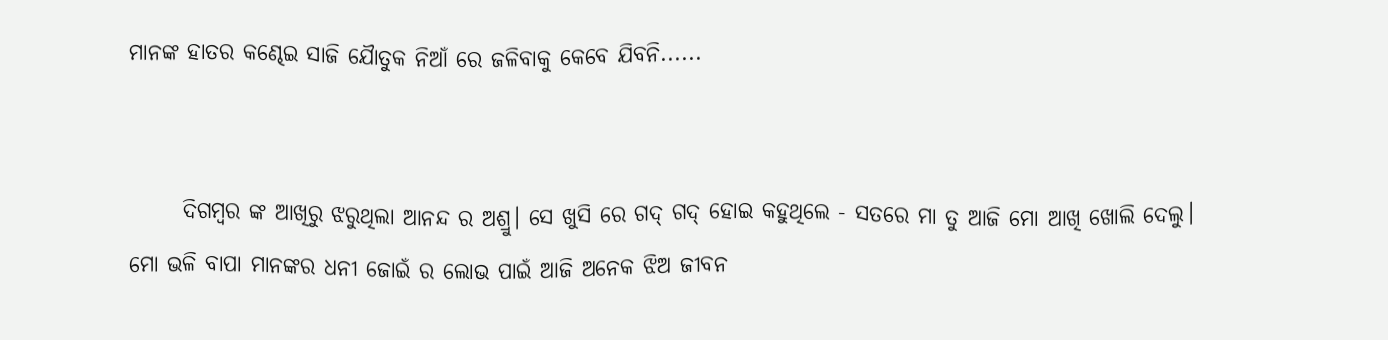ମାନଙ୍କ ହାତର କଣ୍ଢେଇ ସାଜି ଯୈାତୁକ ନିଆଁ ରେ ଜଳିବାକୁ କେବେ ଯିବନି......


      ଦିଗମ୍ବର ଙ୍କ ଆଖିରୁ ଝରୁଥିଲା ଆନନ୍ଦ ର ଅଶ୍ରୁ। ସେ ଖୁସି ରେ ଗଦ୍ ଗଦ୍ ହୋଇ କହୁଥିଲେ - ସତରେ ମା ତୁ ଆଜି ମୋ ଆଖି ଖୋଲି ଦେଲୁ। ମୋ ଭଳି ବାପା ମାନଙ୍କର ଧନୀ ଜୋଇଁ ର ଲୋଭ ପାଇଁ ଆଜି ଅନେକ ଝିଅ ଜୀବନ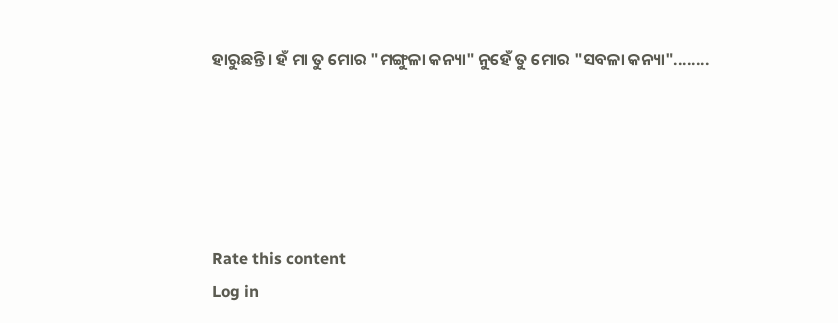ହାରୁଛନ୍ତି। ହଁ ମା ତୁ ମୋର "ମଙ୍ଗୁଳା କନ୍ୟା" ନୁହେଁ ତୁ ମୋର "ସବଳା କନ୍ୟା"........





Rate this content
Log in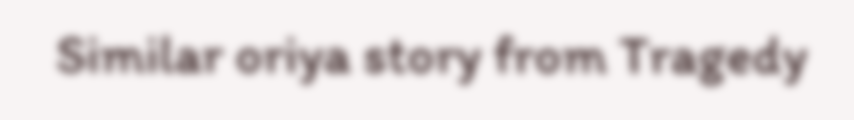Similar oriya story from Tragedy